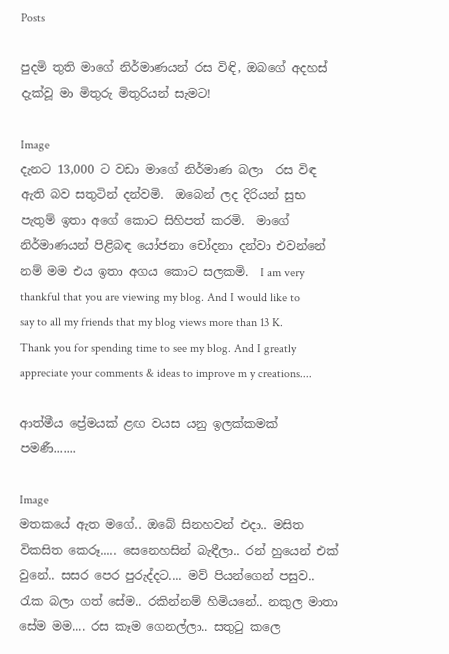Posts

පුදමි තුති මාගේ නිර්මාණයන් රස විඳි, ඔබගේ අදහස් දැක්වූ මා මිතුරු මිතුරියන් සැමට!

Image
දැනට 13,000 ට වඩා මාගේ නිර්මාණ බලා  රස විඳ  ඇති බව සතුටින් දන්වමි.  ඔබෙන් ලද දිරියන් සුභ පැතුම් ඉතා අගේ කොට සිහිපත් කරමි.  මාගේ නිර්මාණයන් පිළිබඳ යෝජනා චෝදනා දන්වා එවන්නේ නම් මම එය ඉතා අගය කොට සලකමි.  I am very thankful that you are viewing my blog. And I would like to say to all my friends that my blog views more than 13 K. Thank you for spending time to see my blog. And I greatly appreciate your comments & ideas to improve m y creations....

ආත්මීය ප්‍රේමයක් ළඟ වයස යනු ඉලක්කමක් පමණී.......

Image
මතකයේ ඇත මගේ.. ඔබේ සිනහවන් එදා.. මසිත විකසිත කෙරූ..... සෙනෙහසින් බැඳීලා.. රන් හුයෙන් එක් වුනේ.. සසර පෙර පුරුද්දට.... මව් පියන්ගෙන් පසුව.. රැක බලා ගත් සේම.. රකින්නම් හිමියනේ.. නකුල මාතා සේම මම.... රස කෑම ගෙනල්ලා.. සතුටු කලෙ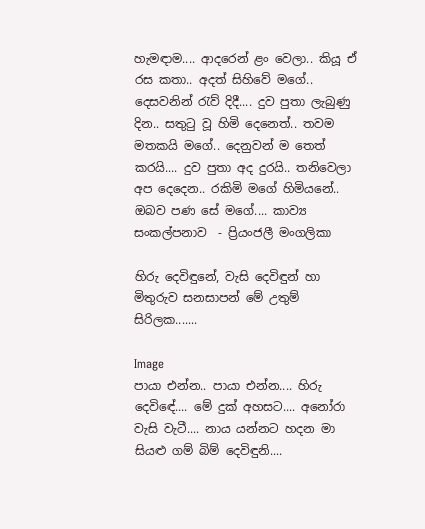හැමඳාම.... ආදරෙන් ළං වෙලා.. කියූ ඒ රස කතා.. අදත් සිහිවේ මගේ.. දෙසවනින් රැව් දිදී.... දුව පුතා ලැබුණු දින.. සතුටු වූ හිමි දෙනෙත්.. තවම මතකයි මගේ.. දෙනුවන් ම තෙත් කරයි.... දුව පුතා අද දුරයි.. තනිවෙලා අප දෙදෙන.. රකිමි මගේ හිමියනේ.. ඔබව පණ සේ මගේ.... කාව්‍ය සංකල්පනාව  - ප්‍රියංජලී මංගලිකා

හිරු දෙවිඳුනේ, වැසි දෙවිඳුන් හා මිතුරුව සනසාපන් මේ උතුම් සිරිලක.......

Image
පායා එන්න.. පායා එන්න.... හිරු දෙවිඳේ.... මේ දුක් අහසට.... අනෝරා වැසි වැටී.... නාය යන්නට හදන මා සියළු ගම් බිම් දෙවිඳුනි....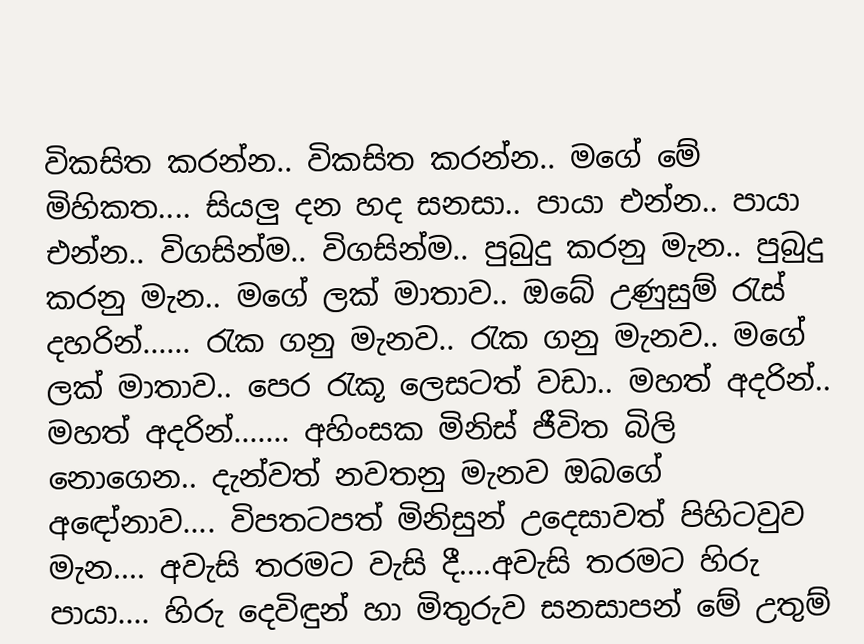විකසිත කරන්න.. විකසිත කරන්න.. මගේ මේ මිහිකත.... සියලු දන හද සනසා.. පායා එන්න.. පායා එන්න.. විගසින්ම.. විගසින්ම.. පුබුදු කරනු මැන.. පුබුදු කරනු මැන.. මගේ ලක් මාතාව.. ඔබේ උණුසුම් රැස් දහරින්...... රැක ගනු මැනව.. රැක ගනු මැනව.. මගේ ලක් මාතාව.. පෙර රැකූ ලෙසටත් වඩා.. මහත් අදරින්.. මහත් අදරින්....... අහිංසක මිනිස් ජීවිත බිලි නොගෙන.. දැන්වත් නවතනු මැනව ඔබගේ අඳෝනාව.... විපතටපත් මිනිසුන් උදෙසාවත් පිහිටවුව මැන.... අවැසි තරමට වැසි දී....අවැසි තරමට හිරු පායා.... හිරු දෙවිඳුන් හා මිතුරුව සනසාපන් මේ උතුම්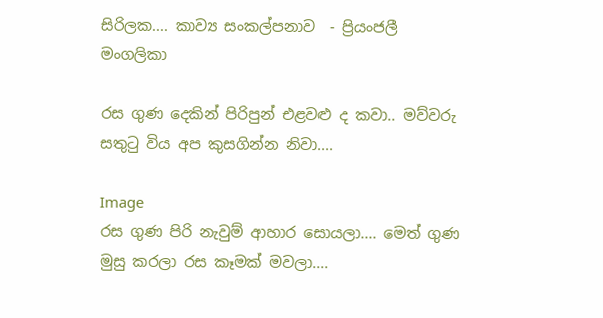සිරිලක.... කාව්‍ය සංකල්පනාව  - ප්‍රියංජලී මංගලිකා

රස ගුණ දෙකින් පිරිපුන් එළවළු ද කවා.. මව්වරු සතුටු විය අප කුසගින්න නිවා....

Image
රස ගුණ පිරි නැවුම් ආහාර සොයලා.... මෙත් ගුණ මුසු කරලා රස කෑමක් මවලා....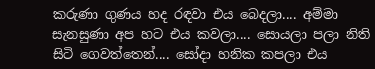කරුණා ගුණය හද රඳවා එය බෙදලා.... අම්මා සැනසුණා අප හට එය කවලා.... සොයලා පලා නිති සිටි ගෙවත්තෙන්.... සෝදා හනික කපලා එය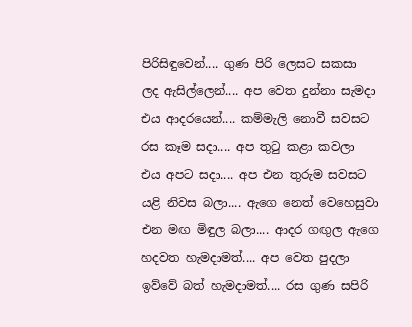පිරිසිඳුවෙන්.... ගුණ පිරි ලෙසට සකසා ලද ඇසිල්ලෙන්.... අප වෙත දුන්නා සැමදා එය ආදරයෙන්.... කම්මැලි නොවී සවසට රස කෑම සදා.... අප තුටු කළා කවලා එය අපට සදා.... අප එන තුරුම සවසට යළි නිවස බලා.... ඇගෙ නෙත් වෙහෙසුවා එන මඟ මිඳුල බලා.... ආදර ගඟුල ඇගෙ හදවත හැමදාමත්.... අප වෙත පුදලා ඉව්වේ බත් හැමදාමත්.... රස ගුණ සපිරි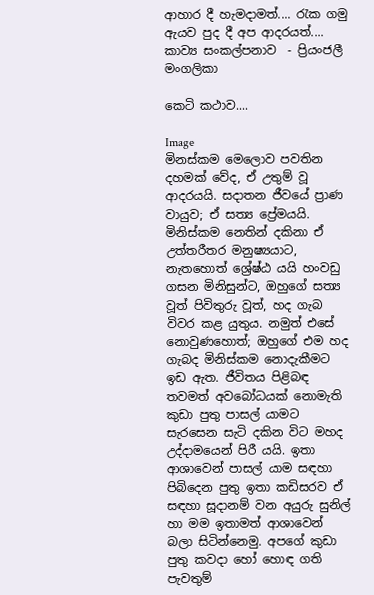ආහාර දී හැමදාමත්.... රැක ගමු ඇයව පුද දී අප ආදරයත්.... කාව්‍ය සංකල්පනාව  - ප්‍රියංජලී මංගලිකා

කෙටි කථාව....

Image
මිනස්කම මෙලොව පවතින දහමක් වේද, ඒ උතුම් වූ ආදරයයි. සදාතන ජීවයේ ප්‍රාණ වායුව; ඒ සත්‍ය ප්‍රේමයයි. මිනිස්කම නෙතින් දකිනා ඒ උත්තරීතර මනුෂ්‍යයාට, නැතහොත් ශ්‍රේෂ්ඨ යයි හංවඩු ගසන මිනිසුන්ට, ඔහුගේ සත්‍ය වූත් පිවිතුරු වූත්, හද ගැබ විවර කළ යුතුය. නමුත් එසේ නොවුණහොත්; ඔහුගේ එම හද ගැබද මිනිස්කම නොදැකීමට ඉඩ ඇත. ජීවිතය පිළිබඳ තවමත් අවබෝධයක් නොමැති කුඩා පුතු පාසල් යාමට සැරසෙන සැටි දකින විට මහද උද්දාමයෙන් පිරී යයි. ඉතා ආශාවෙන් පාසල් යාම සඳහා පිබිදෙන පුතු ඉතා කඩිසරව ඒ සඳහා සූදානම් වන අයුරු සුනිල් හා මම ඉතාමත් ආශාවෙන් බලා සිටින්නෙමු. අපගේ කුඩා පුතු කවදා හෝ හොඳ ගති පැවතුම්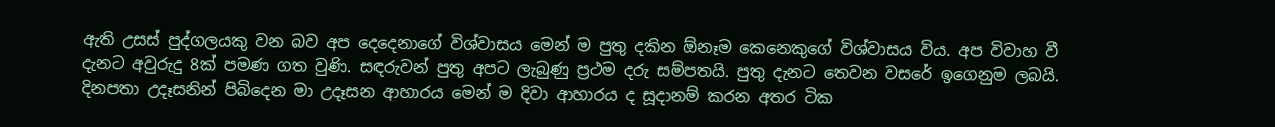ඇති උසස් පුද්ගලයකු වන බව අප දෙදෙනාගේ විශ්වාසය මෙන් ම පුතු දකින ඕනෑම කෙනෙකුගේ විශ්වාසය විය. අප විවාහ වී දැනට අවුරුදු 8ක් පමණ ගත වුණි. සඳරුවන් පුතු අපට ලැබුණු ප්‍රථම දරු සම්පතයි. පුතු දැනට තෙවන වසරේ ඉගෙනුම ලබයි. දිනපතා උදෑසනින් පිබිදෙන මා උදෑසන ආහාරය මෙන් ම දිවා ආහාරය ද සූදානම් කරන අතර ටික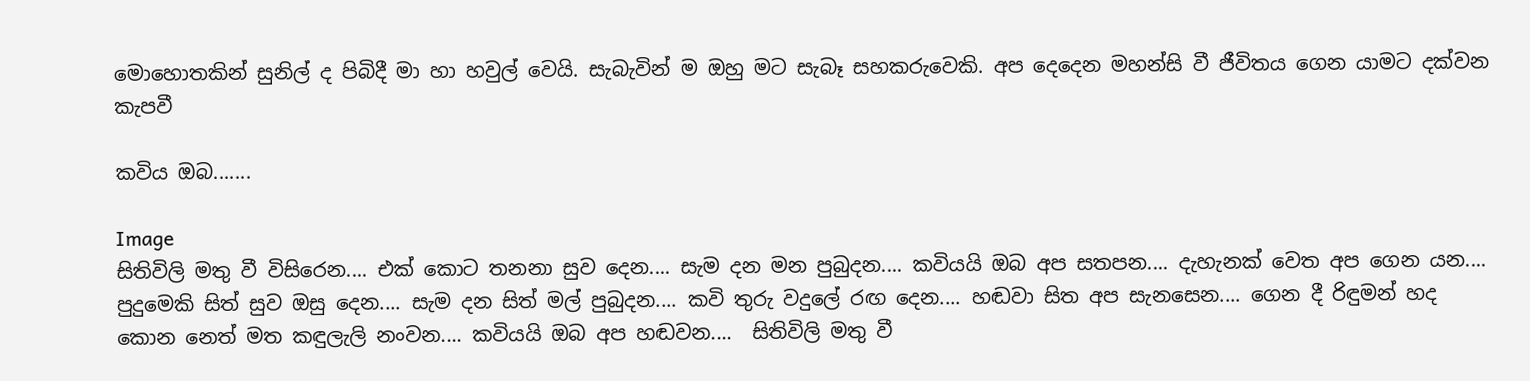මොහොතකින් සුනිල් ද පිබිදී මා හා හවුල් වෙයි. සැබැවින් ම ඔහු මට සැබෑ සහකරුවෙකි. අප දෙදෙන මහන්සි වී ජීවිතය ගෙන යාමට දක්වන කැපවී

කවිය ඔබ.......

Image
සිතිවිලි මතු වී විසිරෙන.... එක් කොට තනනා සුව දෙන.... සැම දන මන පුබුදන.... කවියයි ඔබ අප සතපන.... දැහැනක් වෙත අප ගෙන යන.... පුදුමෙකි සිත් සුව ඔසු දෙන.... සැම දන සිත් මල් පුබුදන.... කවි තුරු වදුලේ රඟ දෙන.... හඬවා සිත අප සැනසෙන.... ගෙන දී රිඳුමන් හද කොන නෙත් මත කඳුලැලි නංවන.... කවියයි ඔබ අප හඬවන....  සිතිවිලි මතු වී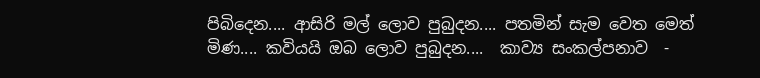පිබිදෙන.... ආසිරි මල් ලොව පුබුදන.... පතමින් සැම වෙත මෙත් මිණ.... කවියයි ඔබ ලොව පුබුදන....  කාව්‍ය සංකල්පනාව  -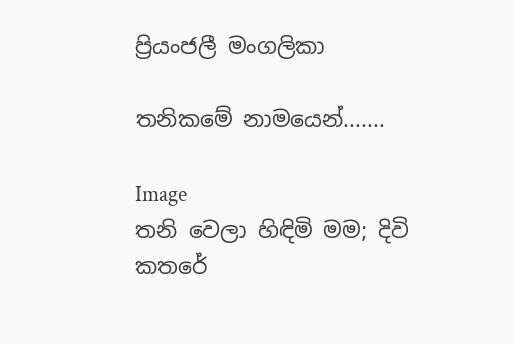ප්‍රියංජලී මංගලිකා

තනිකමේ නාමයෙන්.......

Image
තනි වෙලා හිඳිමි මම; දිවි කතරේ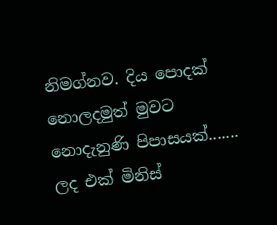නිමග්නව. දිය පොදක් නොලදමුත් මුවට නොදැනුණි පිපාසයක්....... ලද එක් මිනිස්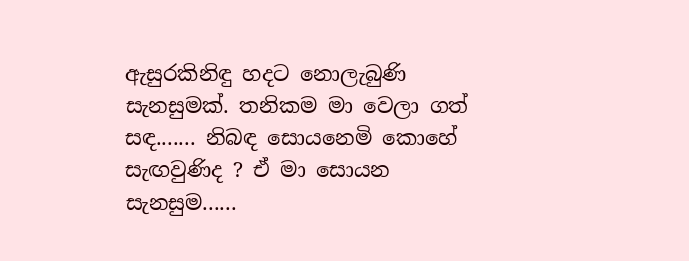ඇසුරකිනිඳු හදට නොලැබුණි සැනසුමක්. තනිකම මා වෙලා ගත් සඳ....... නිබඳ සොයනෙමි කොහේ සැඟවුණිද ? ඒ මා සොයන සැනසුම......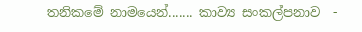තනිකමේ නාමයෙන්....... කාව්‍ය සංකල්පනාව  -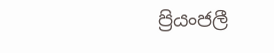ප්‍රියංජලී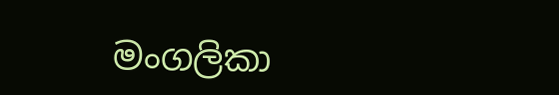මංගලිකා